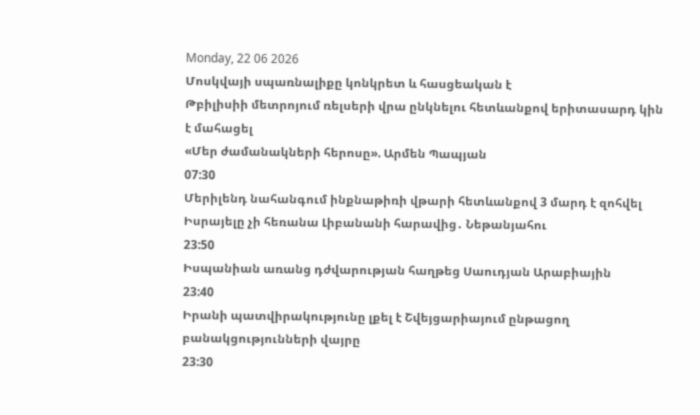Monday, 22 06 2026
Մոսկվայի սպառնալիքը կոնկրետ և հասցեական է
Թբիլիսիի մետրոյում ռելսերի վրա ընկնելու հետևանքով երիտասարդ կին է մահացել
«Մեր ժամանակների հերոսը». Արմեն Պապյան
07:30
Մերիլենդ նահանգում ինքնաթիռի վթարի հետևանքով 3 մարդ է զոհվել
Իսրայելը չի հեռանա Լիբանանի հարավից․ Նեթանյահու
23:50
Իսպանիան առանց դժվարության հաղթեց Սաուդյան Արաբիային
23:40
Իրանի պատվիրակությունը լքել է Շվեյցարիայում ընթացող բանակցությունների վայրը
23:30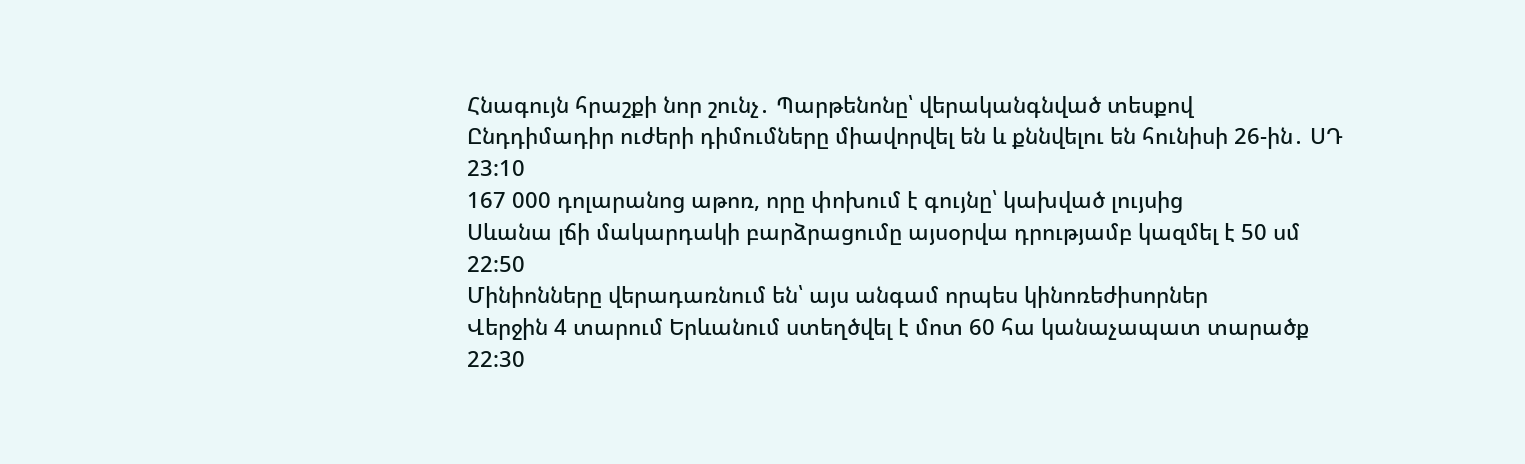Հնագույն հրաշքի նոր շունչ․ Պարթենոնը՝ վերականգնված տեսքով
Ընդդիմադիր ուժերի դիմումները միավորվել են և քննվելու են հունիսի 26-ին․ ՍԴ
23:10
167 000 դոլարանոց աթոռ, որը փոխում է գույնը՝ կախված լույսից
Սևանա լճի մակարդակի բարձրացումը այսօրվա դրությամբ կազմել է 50 սմ
22:50
Մինիոնները վերադառնում են՝ այս անգամ որպես կինոռեժիսորներ
Վերջին 4 տարում Երևանում ստեղծվել է մոտ 60 հա կանաչապատ տարածք
22:30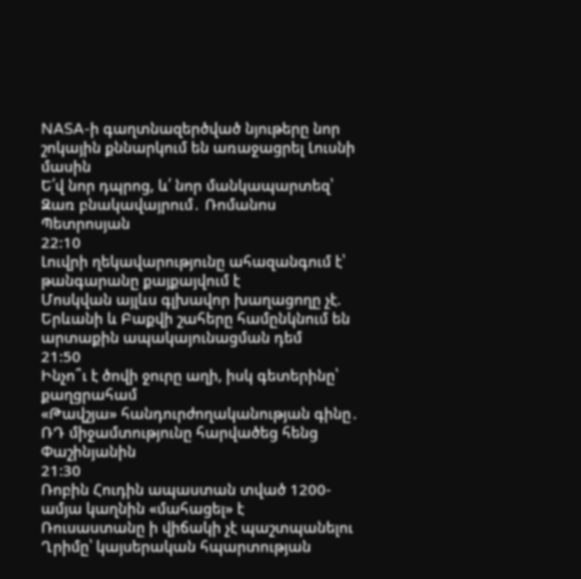NASA-ի գաղտնազերծված նյութերը նոր շոկային քննարկում են առաջացրել Լուսնի մասին
Ե՛վ նոր դպրոց, և՛ նոր մանկապարտեզ՝ Զառ բնակավայրում․ Ռոմանոս Պետրոսյան
22:10
Լուվրի ղեկավարությունը ահազանգում է՝ թանգարանը քայքայվում է
Մոսկվան այլևս գլխավոր խաղացողը չէ. Երևանի և Բաքվի շահերը համընկնում են արտաքին ապակայունացման դեմ
21:50
Ինչո՞ւ է ծովի ջուրը աղի, իսկ գետերինը՝ քաղցրահամ
«Թավշյա» հանդուրժողականության գինը․ ՌԴ միջամտությունը հարվածեց հենց Փաշինյանին
21:30
Ռոբին Հուդին ապաստան տված 1200-ամյա կաղնին «մահացել» է
Ռուսաստանը ի վիճակի չէ պաշտպանելու Ղրիմը՝ կայսերական հպարտության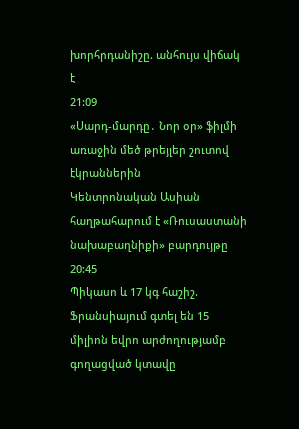խորհրդանիշը. անհույս վիճակ է
21:09
«Սարդ-մարդը․ Նոր օր» ֆիլմի առաջին մեծ թրեյլեր շուտով էկրաններին
Կենտրոնական Ասիան հաղթահարում է «Ռուսաստանի նախաբաղնիքի» բարդույթը
20:45
Պիկասո և 17 կգ հաշիշ. Ֆրանսիայում գտել են 15 միլիոն եվրո արժողությամբ գողացված կտավը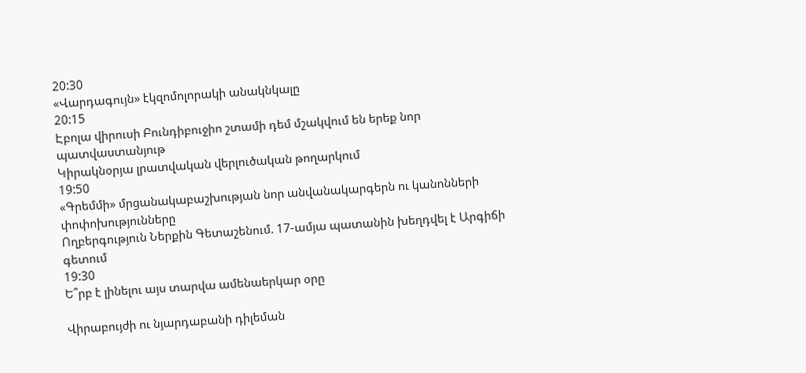20:30
«Վարդագույն» էկզոմոլորակի անակնկալը
20:15
Էբոլա վիրուսի Բունդիբուջիո շտամի դեմ մշակվում են երեք նոր պատվաստանյութ
Կիրակնօրյա լրատվական վերլուծական թողարկում
19:50
«Գրեմմի» մրցանակաբաշխության նոր անվանակարգերն ու կանոնների փոփոխությունները
Ողբերգություն Ներքին Գետաշենում. 17-ամյա պատանին խեղդվել է Արգիճի գետում
19:30
Ե՞րբ է լինելու այս տարվա ամենաերկար օրը

Վիրաբույժի ու նյարդաբանի դիլեման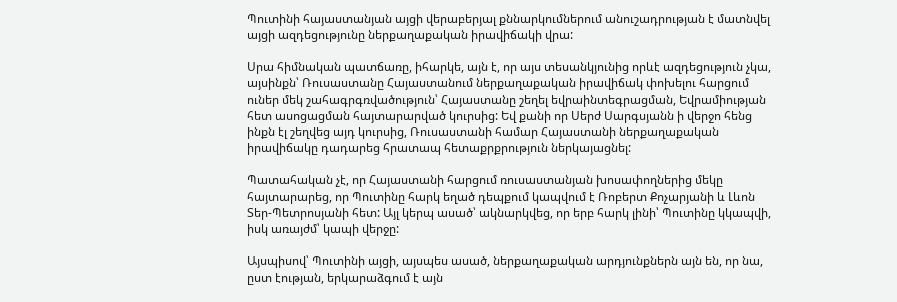Պուտինի հայաստանյան այցի վերաբերյալ քննարկումներում անուշադրության է մատնվել այցի ազդեցությունը ներքաղաքական իրավիճակի վրա:

Սրա հիմնական պատճառը, իհարկե, այն է, որ այս տեսանկյունից որևէ ազդեցություն չկա, այսինքն՝ Ռուսաստանը Հայաստանում ներքաղաքական իրավիճակ փոխելու հարցում ուներ մեկ շահագրգռվածություն՝ Հայաստանը շեղել եվրաինտեգրացման, Եվրամիության հետ ասոցացման հայտարարված կուրսից: Եվ քանի որ Սերժ Սարգսյանն ի վերջո հենց ինքն էլ շեղվեց այդ կուրսից, Ռուսաստանի համար Հայաստանի ներքաղաքական իրավիճակը դադարեց հրատապ հետաքրքրություն ներկայացնել:

Պատահական չէ, որ Հայաստանի հարցում ռուսաստանյան խոսափողներից մեկը հայտարարեց, որ Պուտինը հարկ եղած դեպքում կապվում է Ռոբերտ Քոչարյանի և Լևոն Տեր-Պետրոսյանի հետ: Այլ կերպ ասած՝ ակնարկվեց, որ երբ հարկ լինի՝ Պուտինը կկապվի, իսկ առայժմ՝ կապի վերջը:

Այսպիսով՝ Պուտինի այցի, այսպես ասած, ներքաղաքական արդյունքներն այն են, որ նա, ըստ էության, երկարաձգում է այն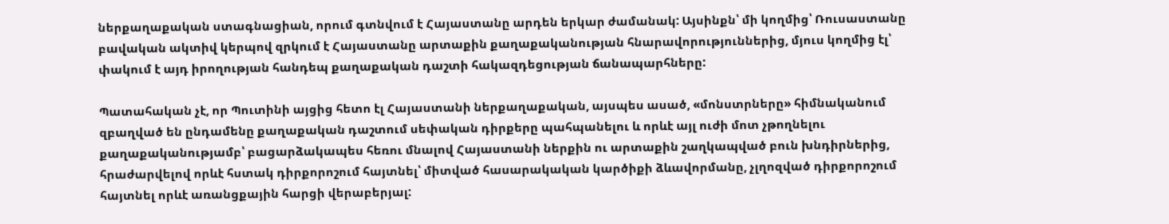ներքաղաքական ստագնացիան, որում գտնվում է Հայաստանը արդեն երկար ժամանակ: Այսինքն՝ մի կողմից՝ Ռուսաստանը բավական ակտիվ կերպով զրկում է Հայաստանը արտաքին քաղաքականության հնարավորություններից, մյուս կողմից էլ՝ փակում է այդ իրողության հանդեպ քաղաքական դաշտի հակազդեցության ճանապարհները:

Պատահական չէ, որ Պուտինի այցից հետո էլ Հայաստանի ներքաղաքական, այսպես ասած, «մոնստրները» հիմնականում զբաղված են ընդամենը քաղաքական դաշտում սեփական դիրքերը պահպանելու և որևէ այլ ուժի մոտ չթողնելու քաղաքականությամբ՝ բացարձակապես հեռու մնալով Հայաստանի ներքին ու արտաքին շաղկապված բուն խնդիրներից, հրաժարվելով որևէ հստակ դիրքորոշում հայտնել՝ միտված հասարակական կարծիքի ձևավորմանը, չլղոզված դիրքորոշում հայտնել որևէ առանցքային հարցի վերաբերյալ: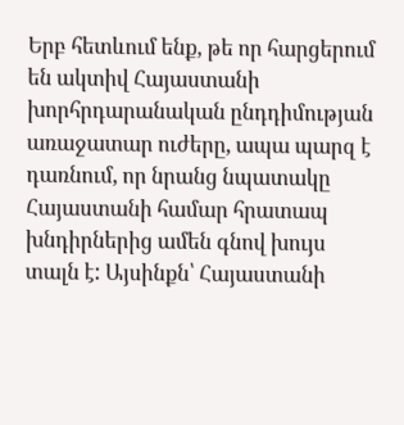Երբ հետևում ենք, թե որ հարցերում են ակտիվ Հայաստանի խորհրդարանական ընդդիմության առաջատար ուժերը, ապա պարզ է դառնում, որ նրանց նպատակը Հայաստանի համար հրատապ խնդիրներից ամեն գնով խույս տալն է: Այսինքն՝ Հայաստանի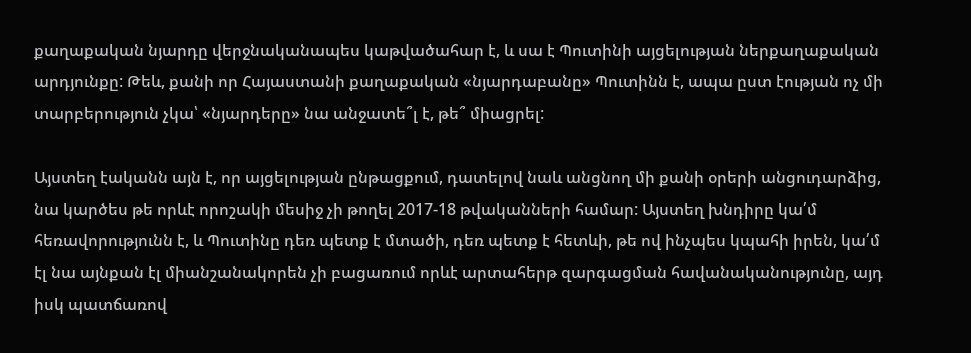քաղաքական նյարդը վերջնականապես կաթվածահար է, և սա է Պուտինի այցելության ներքաղաքական արդյունքը: Թեև, քանի որ Հայաստանի քաղաքական «նյարդաբանը» Պուտինն է, ապա ըստ էության ոչ մի տարբերություն չկա՝ «նյարդերը» նա անջատե՞լ է, թե՞ միացրել:

Այստեղ էականն այն է, որ այցելության ընթացքում, դատելով նաև անցնող մի քանի օրերի անցուդարձից, նա կարծես թե որևէ որոշակի մեսիջ չի թողել 2017-18 թվականների համար: Այստեղ խնդիրը կա՛մ հեռավորությունն է, և Պուտինը դեռ պետք է մտածի, դեռ պետք է հետևի, թե ով ինչպես կպահի իրեն, կա՛մ էլ նա այնքան էլ միանշանակորեն չի բացառում որևէ արտահերթ զարգացման հավանականությունը, այդ իսկ պատճառով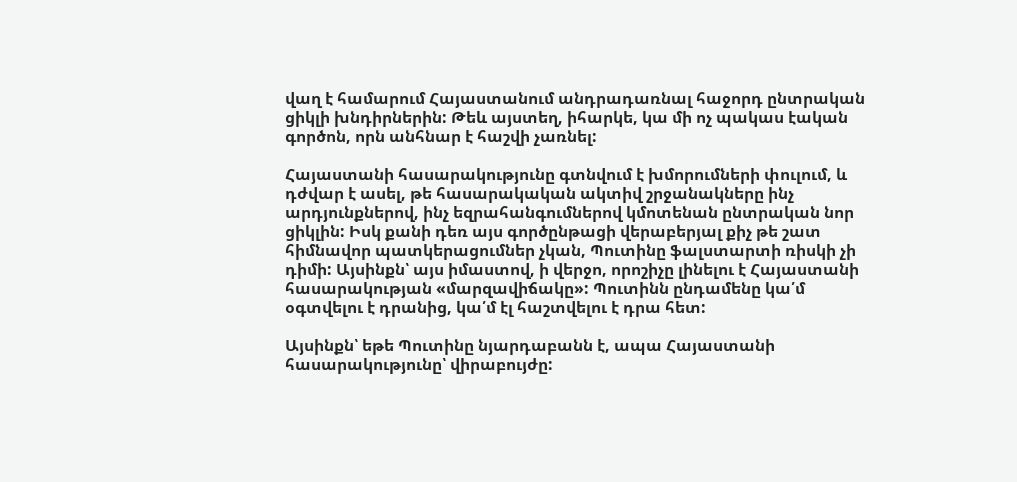վաղ է համարում Հայաստանում անդրադառնալ հաջորդ ընտրական ցիկլի խնդիրներին: Թեև այստեղ, իհարկե, կա մի ոչ պակաս էական գործոն, որն անհնար է հաշվի չառնել:

Հայաստանի հասարակությունը գտնվում է խմորումների փուլում, և դժվար է ասել, թե հասարակական ակտիվ շրջանակները ինչ արդյունքներով, ինչ եզրահանգումներով կմոտենան ընտրական նոր ցիկլին: Իսկ քանի դեռ այս գործընթացի վերաբերյալ քիչ թե շատ հիմնավոր պատկերացումներ չկան, Պուտինը ֆալստարտի ռիսկի չի դիմի: Այսինքն՝ այս իմաստով, ի վերջո, որոշիչը լինելու է Հայաստանի հասարակության «մարզավիճակը»: Պուտինն ընդամենը կա՛մ օգտվելու է դրանից, կա՛մ էլ հաշտվելու է դրա հետ:

Այսինքն՝ եթե Պուտինը նյարդաբանն է, ապա Հայաստանի հասարակությունը՝ վիրաբույժը: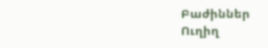Բաժիններ
Ուղիղ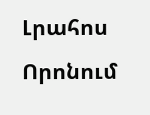Լրահոս
Որոնում